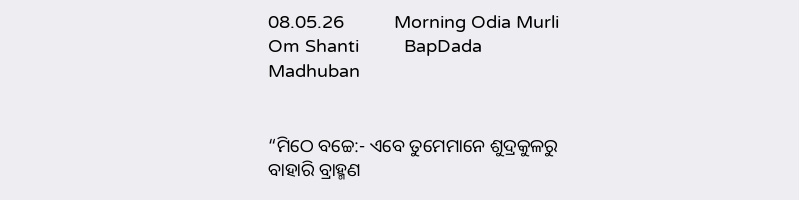08.05.26          Morning Odia Murli         Om Shanti         BapDada       Madhuban


“ମିଠେ ବଚ୍ଚେ:- ଏବେ ତୁମେମାନେ ଶୁଦ୍ରକୁଳରୁ ବାହାରି ବ୍ରାହ୍ମଣ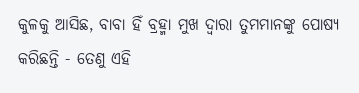କୁଳକୁ ଆସିଛ, ବାବା ହିଁ ବ୍ରହ୍ମା ମୁଖ ଦ୍ୱାରା ତୁମମାନଙ୍କୁ ପୋଷ୍ୟ କରିଛନ୍ତି - ତେଣୁ ଏହି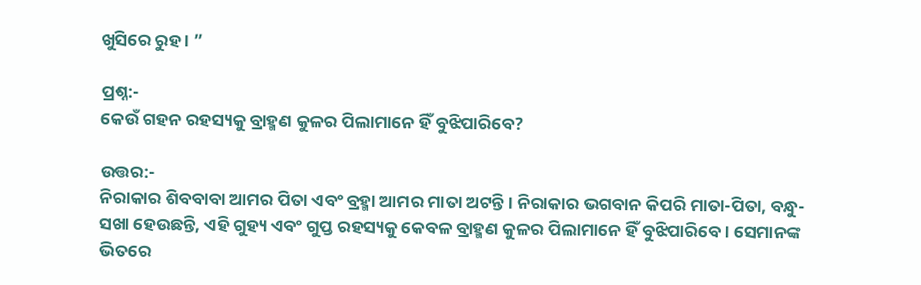ଖୁସିରେ ରୁହ । ”

ପ୍ରଶ୍ନ:-
କେଉଁ ଗହନ ରହସ୍ୟକୁ ବ୍ରାହ୍ମଣ କୁଳର ପିଲାମାନେ ହିଁ ବୁଝିପାରିବେ?

ଉତ୍ତର:-
ନିରାକାର ଶିବବାବା ଆମର ପିତା ଏବଂ ବ୍ରହ୍ମା ଆମର ମାତା ଅଟନ୍ତି । ନିରାକାର ଭଗବାନ କିପରି ମାତା-ପିତା, ବନ୍ଧୁ-ସଖା ହେଉଛନ୍ତି, ଏହି ଗୁହ୍ୟ ଏବଂ ଗୁପ୍ତ ରହସ୍ୟକୁ କେବଳ ବ୍ରାହ୍ମଣ କୁଳର ପିଲାମାନେ ହିଁ ବୁଝିପାରିବେ । ସେମାନଙ୍କ ଭିତରେ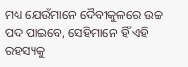ମଧ୍ୟ ଯେଉଁମାନେ ଦୈବୀକୁଳରେ ଉଚ୍ଚ ପଦ ପାଇବେ, ସେହିମାନେ ହିଁ ଏହି ରହସ୍ୟକୁ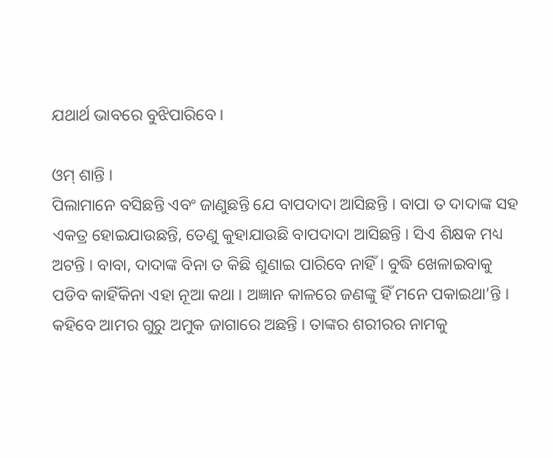ଯଥାର୍ଥ ଭାବରେ ବୁଝିପାରିବେ ।

ଓମ୍ ଶାନ୍ତି ।
ପିଲାମାନେ ବସିଛନ୍ତି ଏବଂ ଜାଣୁଛନ୍ତି ଯେ ବାପଦାଦା ଆସିଛନ୍ତି । ବାପା ତ ଦାଦାଙ୍କ ସହ ଏକତ୍ର ହୋଇଯାଉଛନ୍ତି, ତେଣୁ କୁହାଯାଉଛି ବାପଦାଦା ଆସିଛନ୍ତି । ସିଏ ଶିକ୍ଷକ ମଧ୍ୟ ଅଟନ୍ତି । ବାବା, ଦାଦାଙ୍କ ବିନା ତ କିଛି ଶୁଣାଇ ପାରିବେ ନାହିଁ । ବୁଦ୍ଧି ଖେଳାଇବାକୁ ପଡିବ କାହିଁକିନା ଏହା ନୂଆ କଥା । ଅଜ୍ଞାନ କାଳରେ ଜଣଙ୍କୁ ହିଁ ମନେ ପକାଇଥା’ନ୍ତି । କହିବେ ଆମର ଗୁରୁ ଅମୁକ ଜାଗାରେ ଅଛନ୍ତି । ତାଙ୍କର ଶରୀରର ନାମକୁ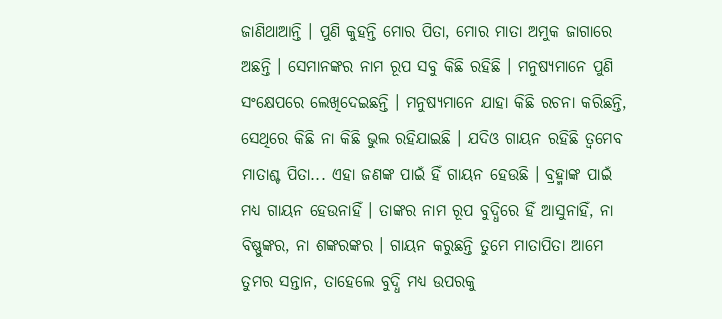ଜାଣିଥାଆନ୍ତି । ପୁଣି କୁହନ୍ତି ମୋର ପିତା, ମୋର ମାତା ଅମୁକ ଜାଗାରେ ଅଛନ୍ତି । ସେମାନଙ୍କର ନାମ ରୂପ ସବୁ କିଛି ରହିଛି । ମନୁଷ୍ୟମାନେ ପୁଣି ସଂକ୍ଷେପରେ ଲେଖିଦେଇଛନ୍ତି । ମନୁଷ୍ୟମାନେ ଯାହା କିଛି ରଚନା କରିଛନ୍ତି, ସେଥିରେ କିଛି ନା କିଛି ଭୁଲ ରହିଯାଇଛି । ଯଦିଓ ଗାୟନ ରହିଛି ତ୍ୱମେବ ମାତାଶ୍ଚ ପିତା... ଏହା ଜଣଙ୍କ ପାଇଁ ହିଁ ଗାୟନ ହେଉଛି । ବ୍ରହ୍ମାଙ୍କ ପାଇଁ ମଧ୍ୟ ଗାୟନ ହେଉନାହିଁ । ତାଙ୍କର ନାମ ରୂପ ବୁଦ୍ଧିରେ ହିଁ ଆସୁନାହିଁ, ନା ବିଷ୍ଣୁଙ୍କର, ନା ଶଙ୍କରଙ୍କର । ଗାୟନ କରୁଛନ୍ତି ତୁମେ ମାତାପିତା ଆମେ ତୁମର ସନ୍ତାନ, ତାହେଲେ ବୁଦ୍ଧି ମଧ୍ୟ ଉପରକୁ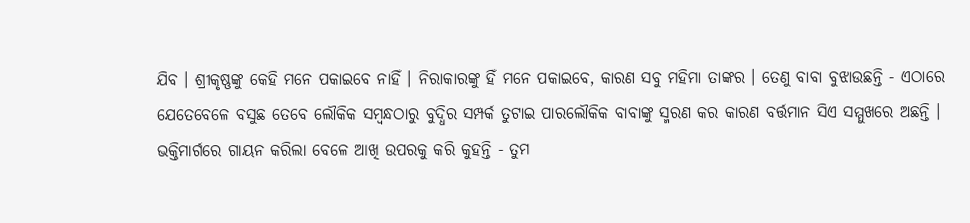ଯିବ । ଶ୍ରୀକୃଷ୍ଣଙ୍କୁ କେହି ମନେ ପକାଇବେ ନାହିଁ । ନିରାକାରଙ୍କୁ ହିଁ ମନେ ପକାଇବେ, କାରଣ ସବୁ ମହିମା ତାଙ୍କର । ତେଣୁ ବାବା ବୁଝାଉଛନ୍ତି - ଏଠାରେ ଯେତେବେଳେ ବସୁଛ ତେବେ ଲୌକିକ ସମ୍ବନ୍ଧଠାରୁ ବୁଦ୍ଧିର ସମ୍ପର୍କ ତୁଟାଇ ପାରଲୌକିକ ବାବାଙ୍କୁ ସ୍ମରଣ କର କାରଣ ବର୍ତ୍ତମାନ ସିଏ ସମ୍ମୁଖରେ ଅଛନ୍ତି । ଭକ୍ତିମାର୍ଗରେ ଗାୟନ କରିଲା ବେଳେ ଆଖି ଉପରକୁ କରି କୁହନ୍ତି - ତୁମ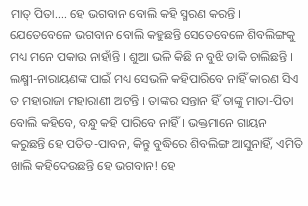ମାତ୍ ପିତା.... ହେ ଭଗବାନ ବୋଲି କହି ସ୍ମରଣ କରନ୍ତି । ଯେତେବେଳେ ଭଗବାନ ବୋଲି କହୁଛନ୍ତି ସେତେବେଳେ ଶିବଲିଙ୍ଗକୁ ମଧ୍ୟ ମନେ ପକାଉ ନାହାଁନ୍ତି । ଶୁଆ ଭଳି କିଛି ନ ବୁଝି ଡାକି ଚାଲିଛନ୍ତି । ଲକ୍ଷ୍ମୀ-ନାରାୟଣଙ୍କ ପାଇଁ ମଧ୍ୟ ସେଭଳି କହିପାରିବେ ନାହିଁ କାରଣ ସିଏ ତ ମହାରାଜା ମହାରାଣୀ ଅଟନ୍ତି । ତାଙ୍କର ସନ୍ତାନ ହିଁ ତାଙ୍କୁ ମାତା-ପିତା ବୋଲି କହିବେ, ବନ୍ଧୁ କହି ପାରିବେ ନାହିଁ । ଭକ୍ତମାନେ ଗାୟନ କରୁଛନ୍ତି ହେ ପତିତ-ପାବନ, କିନ୍ତୁ ବୁଦ୍ଧିରେ ଶିବଲିଙ୍ଗ ଆସୁନାହିଁ, ଏମିତି ଖାଲି କହିଦେଉଛନ୍ତି ହେ ଭଗବାନ! ହେ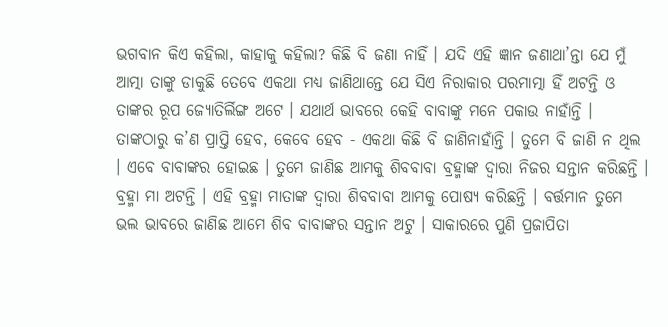ଭଗବାନ କିଏ କହିଲା, କାହାକୁ କହିଲା? କିଛି ବି ଜଣା ନାହିଁ । ଯଦି ଏହି ଜ୍ଞାନ ଜଣାଥା’ନ୍ତା ଯେ ମୁଁ ଆତ୍ମା ତାଙ୍କୁ ଡାକୁଛି ତେବେ ଏକଥା ମଧ୍ୟ ଜାଣିଥାନ୍ତେ ଯେ ସିଏ ନିରାକାର ପରମାତ୍ମା ହିଁ ଅଟନ୍ତି ଓ ତାଙ୍କର ରୂପ ଜ୍ୟୋତିର୍ଲିଙ୍ଗ ଅଟେ । ଯଥାର୍ଥ ଭାବରେ କେହି ବାବାଙ୍କୁ ମନେ ପକାଉ ନାହାଁନ୍ତି । ତାଙ୍କଠାରୁ କ’ଣ ପ୍ରାପ୍ତି ହେବ, କେବେ ହେବ - ଏକଥା କିଛି ବି ଜାଣିନାହାଁନ୍ତି । ତୁମେ ବି ଜାଣି ନ ଥିଲ । ଏବେ ବାବାଙ୍କର ହୋଇଛ । ତୁମେ ଜାଣିଛ ଆମକୁ ଶିବବାବା ବ୍ରହ୍ମାଙ୍କ ଦ୍ୱାରା ନିଜର ସନ୍ତାନ କରିଛନ୍ତି । ବ୍ରହ୍ମା ମା ଅଟନ୍ତି । ଏହି ବ୍ରହ୍ମା ମାତାଙ୍କ ଦ୍ୱାରା ଶିବବାବା ଆମକୁ ପୋଷ୍ୟ କରିଛନ୍ତି । ବର୍ତ୍ତମାନ ତୁମେ ଭଲ ଭାବରେ ଜାଣିଛ ଆମେ ଶିବ ବାବାଙ୍କର ସନ୍ତାନ ଅଟୁ । ସାକାରରେ ପୁଣି ପ୍ରଜାପିତା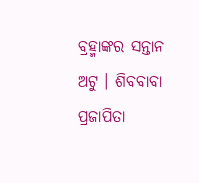ବ୍ରହ୍ମାଙ୍କର ସନ୍ତାନ ଅଟୁ । ଶିବବାବା ପ୍ରଜାପିତା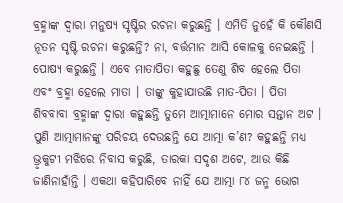ବ୍ରହ୍ମାଙ୍କ ଦ୍ୱାରା ମନୁଷ୍ୟ ସୃଷ୍ଟିର ରଚନା କରୁଛନ୍ତି । ଏମିତି ନୁହେଁ କି କୌଣସି ନୂତନ ସୃଷ୍ଟି ରଚନା କରୁଛନ୍ତି? ନା, ବର୍ତ୍ତମାନ ଆସି କୋଳକୁ ନେଇଛନ୍ତି । ପୋଷ୍ୟ କରୁଛନ୍ତି । ଏବେ ମାତାପିତା କହୁଛୁ ତେଣୁ ଶିବ ହେଲେ ପିତା ଏବଂ ବ୍ରହ୍ମା ହେଲେ ମାତା । ତାଙ୍କୁ କୁହାଯାଉଛି ମାତ-ପିତା । ପିତା ଶିବବାବା ବ୍ରହ୍ମାଙ୍କ ଦ୍ୱାରା କହୁଛନ୍ତି ତୁମେ ଆତ୍ମାମାନେ ମୋର ସନ୍ତାନ ଅଟ । ପୁଣି ଆତ୍ମାମାନଙ୍କୁ ପରିଚୟ ଦେଉଛନ୍ତି ଯେ ଆତ୍ମା କ’ଣ? କହୁଛନ୍ତି ମଧ୍ୟ ଭ୍ରୃକୁଟୀ ମଝିରେ ନିବାସ କରୁଛି, ତାରକା ସଦୃଶ ଅଟେ, ଆଉ କିଛି ଜାଣିନାହାଁନ୍ତି । ଏକଥା କହିପାରିବେ ନାହିଁ ଯେ ଆତ୍ମା ୮୪ ଜନ୍ମ ଭୋଗ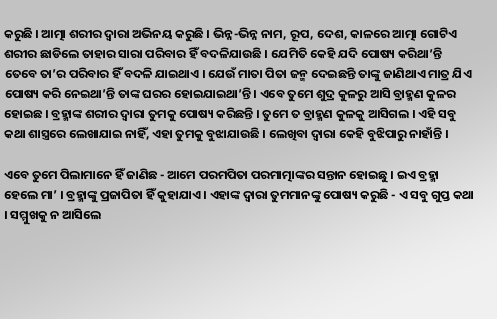କରୁଛି । ଆତ୍ମା ଶରୀର ଦ୍ୱାରା ଅଭିନୟ କରୁଛି । ଭିନ୍ନ-ଭିନ୍ନ ନାମ, ରୂପ, ଦେଶ, କାଳରେ ଆତ୍ମା ଗୋଟିଏ ଶରୀର ଛାଡିଲେ ତାହାର ସାରା ପରିବାର ହିଁ ବଦଳିଯାଉଛି । ଯେମିତି କେହି ଯଦି ପୋଷ୍ୟ କରିଥା’ନ୍ତି ତେବେ ତା’ର ପରିବାର ହିଁ ବଦଳି ଯାଇଥାଏ । ଯେଉଁ ମାତା ପିତା ଜନ୍ମ ଦେଇଛନ୍ତି ତାଙ୍କୁ ଜାଣିଥାଏ ମାତ୍ର ଯିଏ ପୋଷ୍ୟ କରି ନେଇଥା’ନ୍ତି ତାଙ୍କ ଘରର ହୋଇଯାଇଥା’ନ୍ତି । ଏବେ ତୁମେ ଶୁଦ୍ର କୁଳରୁ ଆସି ବ୍ରାହ୍ମଣ କୁଳର ହୋଇଛ । ବ୍ରହ୍ମାଙ୍କ ଶରୀର ଦ୍ୱାରା ତୁମକୁ ପୋଷ୍ୟ କରିଛନ୍ତି । ତୁମେ ତ ବ୍ରାହ୍ମଣ କୁଳକୁ ଆସିଗଲ । ଏହି ସବୁ କଥା ଶାସ୍ତ୍ରରେ ଲେଖାଯାଇ ନାହିଁ, ଏହା ତୁମକୁ ବୁଝାଯାଉଛି । ଲେଖିବା ଦ୍ୱାରା କେହି ବୁଝିପାରୁ ନାହାଁନ୍ତି ।

ଏବେ ତୁମେ ପିଲାମାନେ ହିଁ ଜାଣିଛ - ଆମେ ପରମପିତା ପରମାତ୍ମାଙ୍କର ସନ୍ତାନ ହୋଇଛୁ । ଇଏ ବ୍ରହ୍ମା ହେଲେ ମା’ । ବ୍ରହ୍ମାଙ୍କୁ ପ୍ରଜାପିତା ହିଁ କୁହାଯାଏ । ଏହାଙ୍କ ଦ୍ୱାରା ତୁମମାନଙ୍କୁ ପୋଷ୍ୟ କରୁଛି - ଏ ସବୁ ଗୁପ୍ତ କଥା । ସମ୍ମୁଖକୁ ନ ଆସିଲେ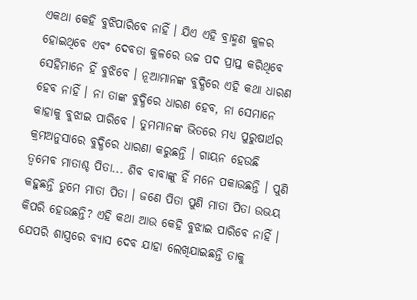ଏକଥା କେହି ବୁଝିପାରିବେ ନାହିଁ । ଯିଏ ଏହି ବ୍ରାହ୍ମଣ କୁଳର ହୋଇଥିବେ ଏବଂ ଦେବତା କୁଳରେ ଉଚ୍ଚ ପଦ ପ୍ରାପ୍ତ କରିଥିବେ ସେହିମାନେ ହିଁ ବୁଝିବେ । ନୂଆମାନଙ୍କ ବୁଦ୍ଧିରେ ଏହି କଥା ଧାରଣ ହେବ ନାହିଁ । ନା ତାଙ୍କ ବୁଦ୍ଧିରେ ଧାରଣ ହେବ, ନା ସେମାନେ କାହାକୁ ବୁଝାଇ ପାରିବେ । ତୁମମାନଙ୍କ ଭିତରେ ମଧ୍ୟ ପୁରୁଷାର୍ଥର କ୍ରମଅନୁସାରେ ବୁଦ୍ଧିରେ ଧାରଣା କରୁଛନ୍ତି । ଗାୟନ ହେଉଛି ତ୍ୱମେବ ମାତାଶ୍ଚ ପିତା... ଶିବ ବାବାଙ୍କୁ ହିଁ ମନେ ପକାଉଛନ୍ତି । ପୁଣି କହୁଛନ୍ତି ତୁମେ ମାତା ପିତା । ଜଣେ ପିତା ପୁଣି ମାତା ପିତା ଉଭୟ କିପରି ହେଉଛନ୍ତି? ଏହି କଥା ଆଉ କେହି ବୁଝାଇ ପାରିବେ ନାହିଁ । ଯେପରି ଶାସ୍ତ୍ରରେ ବ୍ୟାସ ଦେବ ଯାହା ଲେଖିଯାଇଛନ୍ତି ତାକୁ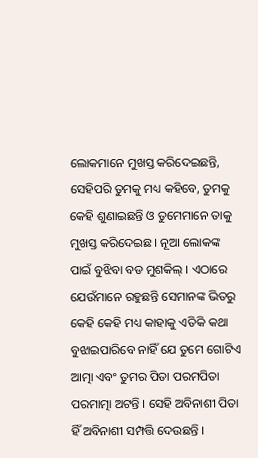ଲୋକମାନେ ମୁଖସ୍ତ କରିଦେଇଛନ୍ତି, ସେହିପରି ତୁମକୁ ମଧ୍ୟ କହିବେ, ତୁମକୁ କେହି ଶୁଣାଇଛନ୍ତି ଓ ତୁମେମାନେ ତାକୁ ମୁଖସ୍ତ କରିଦେଇଛ । ନୂଆ ଲୋକଙ୍କ ପାଇଁ ବୁଝିବା ବଡ ମୁଶକିଲ୍ । ଏଠାରେ ଯେଉଁମାନେ ରହୁଛନ୍ତି ସେମାନଙ୍କ ଭିତରୁ କେହି କେହି ମଧ୍ୟ କାହାକୁ ଏତିକି କଥା ବୁଝାଇପାରିବେ ନାହିଁ ଯେ ତୁମେ ଗୋଟିଏ ଆତ୍ମା ଏବଂ ତୁମର ପିତା ପରମପିତା ପରମାତ୍ମା ଅଟନ୍ତି । ସେହି ଅବିନାଶୀ ପିତା ହିଁ ଅବିନାଶୀ ସମ୍ପତ୍ତି ଦେଉଛନ୍ତି ।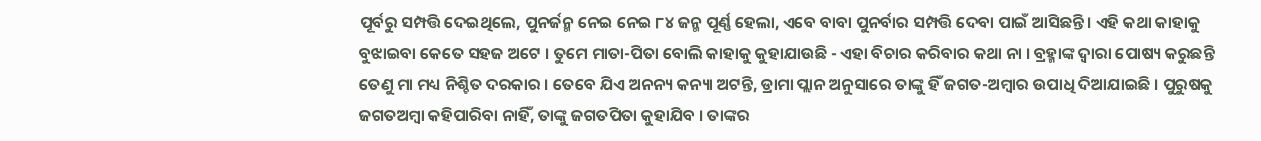ପୂର୍ବରୁ ସମ୍ପତ୍ତି ଦେଇଥିଲେ, ପୁନର୍ଜନ୍ମ ନେଇ ନେଇ ୮୪ ଜନ୍ମ ପୂର୍ଣ୍ଣ ହେଲା, ଏବେ ବାବା ପୁନର୍ବାର ସମ୍ପତ୍ତି ଦେବା ପାଇଁ ଆସିଛନ୍ତି । ଏହି କଥା କାହାକୁ ବୁଝାଇବା କେତେ ସହଜ ଅଟେ । ତୁମେ ମାତା-ପିତା ବୋଲି କାହାକୁ କୁହାଯାଉଛି - ଏହା ବିଚାର କରିବାର କଥା ନା । ବ୍ରହ୍ମାଙ୍କ ଦ୍ୱାରା ପୋଷ୍ୟ କରୁଛନ୍ତି ତେଣୁ ମା ମଧ୍ୟ ନିଶ୍ଚିତ ଦରକାର । ତେବେ ଯିଏ ଅନନ୍ୟ କନ୍ୟା ଅଟନ୍ତି, ଡ୍ରାମା ପ୍ଲାନ ଅନୁସାରେ ତାଙ୍କୁ ହିଁ ଜଗତ-ଅମ୍ବାର ଉପାଧି ଦିଆଯାଇଛି । ପୁରୁଷକୁ ଜଗତଅମ୍ବା କହିପାରିବା ନାହିଁ, ତାଙ୍କୁ ଜଗତପିତା କୁହାଯିବ । ତାଙ୍କର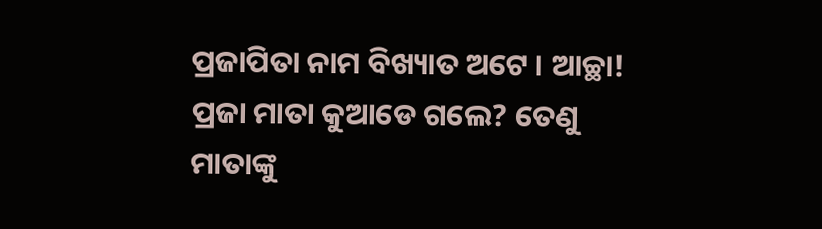ପ୍ରଜାପିତା ନାମ ବିଖ୍ୟାତ ଅଟେ । ଆଚ୍ଛା! ପ୍ରଜା ମାତା କୁଆଡେ ଗଲେ? ତେଣୁ ମାତାଙ୍କୁ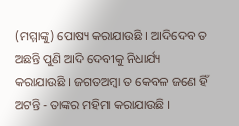(ମମ୍ମାଙ୍କୁ) ପୋଷ୍ୟ କରାଯାଉଛି । ଆଦିଦେବ ତ ଅଛନ୍ତି ପୁଣି ଆଦି ଦେବୀକୁ ନିଧାର୍ଯ୍ୟ କରାଯାଉଛି । ଜଗତଅମ୍ବା ତ କେବଳ ଜଣେ ହିଁ ଅଟନ୍ତି - ତାଙ୍କର ମହିମା କରାଯାଉଛି ।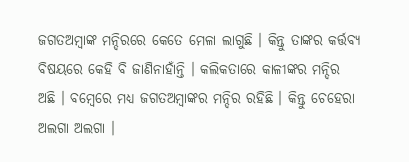ଜଗତଅମ୍ବାଙ୍କ ମନ୍ଦିରରେ କେତେ ମେଳା ଲାଗୁଛି । କିନ୍ତୁ ତାଙ୍କର କର୍ତ୍ତବ୍ୟ ବିଷୟରେ କେହି ବି ଜାଣିନାହାଁନ୍ତି । କଲିକତାରେ କାଳୀଙ୍କର ମନ୍ଦିର ଅଛି । ବମ୍ବେରେ ମଧ୍ୟ ଜଗତଅମ୍ବାଙ୍କର ମନ୍ଦିର ରହିଛି । କିନ୍ତୁ ଚେହେରା ଅଲଗା ଅଲଗା ।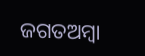ଜଗତଅମ୍ବା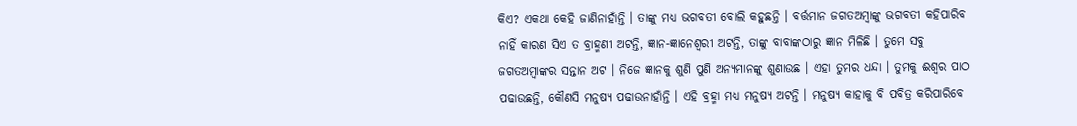କିଏ? ଏକଥା କେହି ଜାଣିନାହାଁନ୍ତି । ତାଙ୍କୁ ମଧ୍ୟ ଭଗବତୀ ବୋଲି କହୁଛନ୍ତି । ବର୍ତ୍ତମାନ ଜଗତଅମ୍ବାଙ୍କୁ ଭଗବତୀ କହିପାରିବ ନାହିଁ କାରଣ ସିଏ ତ ବ୍ରାହ୍ମଣୀ ଅଟନ୍ତି, ଜ୍ଞାନ-ଜ୍ଞାନେଶ୍ୱରୀ ଅଟନ୍ତି, ତାଙ୍କୁ ବାବାଙ୍କଠାରୁ ଜ୍ଞାନ ମିଳିଛି । ତୁମେ ସବୁ ଜଗତଅମ୍ବାଙ୍କର ସନ୍ତାନ ଅଟ । ନିଜେ ଜ୍ଞାନକୁ ଶୁଣି ପୁଣି ଅନ୍ୟମାନଙ୍କୁ ଶୁଣାଉଛ । ଏହା ତୁମର ଧନ୍ଦା । ତୁମକୁ ଈଶ୍ୱର ପାଠ ପଢାଉଛନ୍ତି, କୌଣସି ମନୁଷ୍ୟ ପଢାଉନାହାଁନ୍ତି । ଏହି ବ୍ରହ୍ମା ମଧ୍ୟ ମନୁଷ୍ୟ ଅଟନ୍ତି । ମନୁଷ୍ୟ କାହାକୁ ବି ପବିତ୍ର କରିପାରିବେ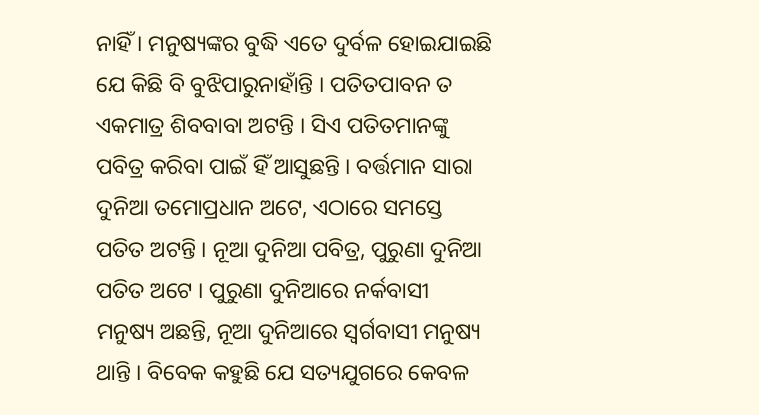ନାହିଁ । ମନୁଷ୍ୟଙ୍କର ବୁଦ୍ଧି ଏତେ ଦୁର୍ବଳ ହୋଇଯାଇଛି ଯେ କିଛି ବି ବୁଝିପାରୁନାହାଁନ୍ତି । ପତିତପାବନ ତ ଏକମାତ୍ର ଶିବବାବା ଅଟନ୍ତି । ସିଏ ପତିତମାନଙ୍କୁ ପବିତ୍ର କରିବା ପାଇଁ ହିଁ ଆସୁଛନ୍ତି । ବର୍ତ୍ତମାନ ସାରା ଦୁନିଆ ତମୋପ୍ରଧାନ ଅଟେ, ଏଠାରେ ସମସ୍ତେ ପତିତ ଅଟନ୍ତି । ନୂଆ ଦୁନିଆ ପବିତ୍ର, ପୁରୁଣା ଦୁନିଆ ପତିତ ଅଟେ । ପୁରୁଣା ଦୁନିଆରେ ନର୍କବାସୀ ମନୁଷ୍ୟ ଅଛନ୍ତି, ନୂଆ ଦୁନିଆରେ ସ୍ୱର୍ଗବାସୀ ମନୁଷ୍ୟ ଥାନ୍ତି । ବିବେକ କହୁଛି ଯେ ସତ୍ୟଯୁଗରେ କେବଳ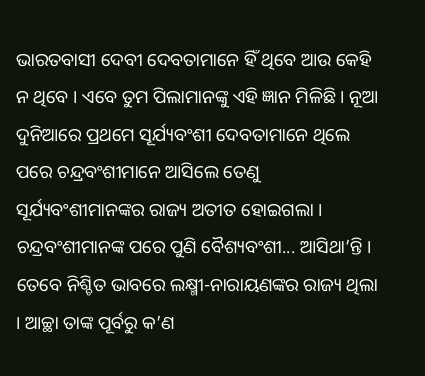ଭାରତବାସୀ ଦେବୀ ଦେବତାମାନେ ହିଁ ଥିବେ ଆଉ କେହି ନ ଥିବେ । ଏବେ ତୁମ ପିଲାମାନଙ୍କୁ ଏହି ଜ୍ଞାନ ମିଳିଛି । ନୂଆ ଦୁନିଆରେ ପ୍ରଥମେ ସୂର୍ଯ୍ୟବଂଶୀ ଦେବତାମାନେ ଥିଲେ ପରେ ଚନ୍ଦ୍ରବଂଶୀମାନେ ଆସିଲେ ତେଣୁ ସୂର୍ଯ୍ୟବଂଶୀମାନଙ୍କର ରାଜ୍ୟ ଅତୀତ ହୋଇଗଲା । ଚନ୍ଦ୍ରବଂଶୀମାନଙ୍କ ପରେ ପୁଣି ବୈଶ୍ୟବଂଶୀ... ଆସିଥା’ନ୍ତି । ତେବେ ନିଶ୍ଚିତ ଭାବରେ ଲକ୍ଷ୍ମୀ-ନାରାୟଣଙ୍କର ରାଜ୍ୟ ଥିଲା । ଆଚ୍ଛା ତାଙ୍କ ପୂର୍ବରୁ କ’ଣ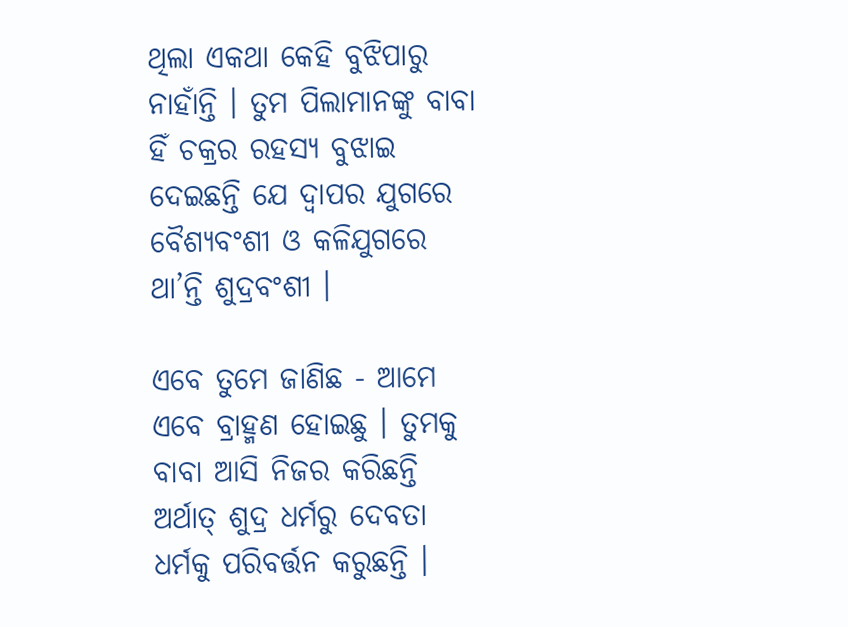ଥିଲା ଏକଥା କେହି ବୁଝିପାରୁ ନାହାଁନ୍ତି । ତୁମ ପିଲାମାନଙ୍କୁ ବାବା ହିଁ ଚକ୍ରର ରହସ୍ୟ ବୁଝାଇ ଦେଇଛନ୍ତି ଯେ ଦ୍ୱାପର ଯୁଗରେ ବୈଶ୍ୟବଂଶୀ ଓ କଳିଯୁଗରେ ଥା’ନ୍ତି ଶୁଦ୍ରବଂଶୀ ।

ଏବେ ତୁମେ ଜାଣିଛ - ଆମେ ଏବେ ବ୍ରାହ୍ମଣ ହୋଇଛୁ । ତୁମକୁ ବାବା ଆସି ନିଜର କରିଛନ୍ତି ଅର୍ଥାତ୍ ଶୁଦ୍ର ଧର୍ମରୁ ଦେବତା ଧର୍ମକୁ ପରିବର୍ତ୍ତନ କରୁଛନ୍ତି ।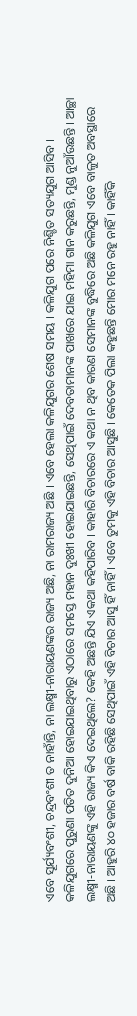ଏବେ ସୂର୍ଯ୍ୟବଂଶୀ, ଚନ୍ଦ୍ରବଂଶୀ ତ ନାହାଁନ୍ତି, ନା ଲକ୍ଷ୍ମୀ-ନାରାୟଣଙ୍କର ରାଜ୍ୟ ଅଛି, ନା ରାମରାଜ୍ୟ ଅଛି । ଏବେ ହେଲା କଳିଯୁଗର ଶେଷ ସମୟ । କଳିଯୁଗ ପରେ ନିଶ୍ଚିତ ସତ୍ୟଯୁଗ ଆସିବ । କଳିଯୁଗରେ ପୁରୁଣା ପତିତ ଦୁନିଆ ହୋଇଯାଇଥିବାରୁ ଏଠାରେ ସମସ୍ତେ ମହାନ ଦୁଃଖୀ ହୋଇଯାଇଛନ୍ତି, ସେଥିପାଇଁ ଦେବତାମାନଙ୍କ ପାଖରେ ଯାଇ ମହିମା ଗାନ କରୁଛନ୍ତି, ମୁଣ୍ଡ ନୁଆଁଉଛନ୍ତି । ଆଚ୍ଛା ଲକ୍ଷ୍ମୀ-ନାରାୟଣଙ୍କୁ ଏହି ରାଜ୍ୟ କିଏ ଦେଇଥିଲେ? କେହି ଅଛନ୍ତି ଯିଏ ଏକଥା କହିପାରିବ । କାହାରି ବିଚାରରେ ଏ କଥା ନ ଥିବ କାରଣ ସେମାନଙ୍କ ବୁଦ୍ଧିରେ ଅଛି କଳିଯୁଗ ଏବେ ବାଳୁତ ଅବସ୍ଥାରେ ଅଛି । ଆହୁରି ୪୦ ହଜାର ବର୍ଷ ବାକି ରହିଛି ସେଥିପାଇଁ ଏହି ବିଚାର ଆସୁ ହିଁ ନାହିଁ । ଏବେ ତୁମକୁ ଏହି ବିଚାର ଆସୁଛି । କେତେକ ପିଲା କହୁଛନ୍ତି ମୋର ମନେ ରହୁ ନାହିଁ । କାହିଁକି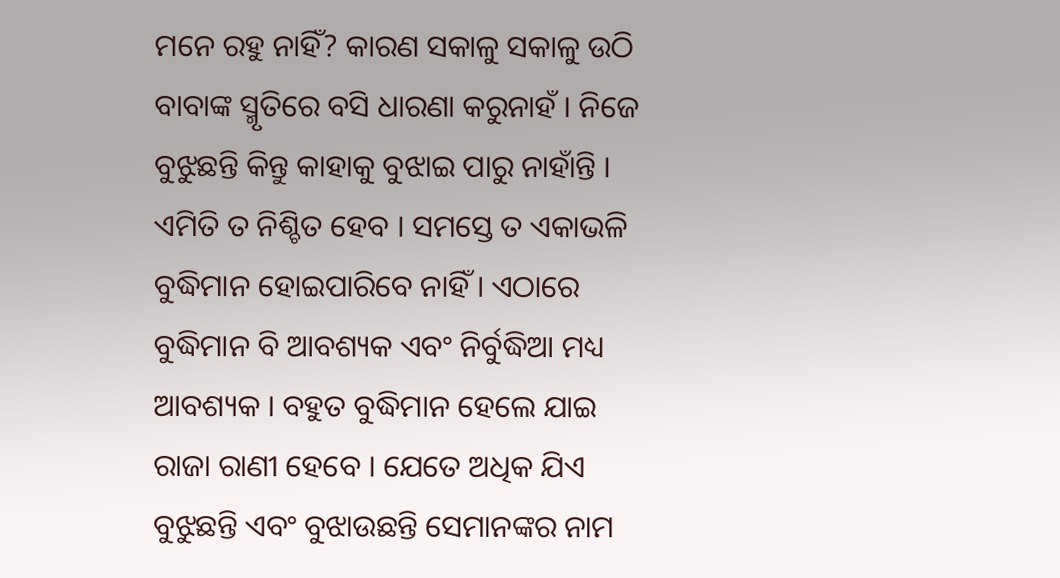ମନେ ରହୁ ନାହିଁ? କାରଣ ସକାଳୁ ସକାଳୁ ଉଠି ବାବାଙ୍କ ସ୍ମୃତିରେ ବସି ଧାରଣା କରୁନାହଁ । ନିଜେ ବୁଝୁଛନ୍ତି କିନ୍ତୁ କାହାକୁ ବୁଝାଇ ପାରୁ ନାହାଁନ୍ତି । ଏମିତି ତ ନିଶ୍ଚିତ ହେବ । ସମସ୍ତେ ତ ଏକାଭଳି ବୁଦ୍ଧିମାନ ହୋଇପାରିବେ ନାହିଁ । ଏଠାରେ ବୁଦ୍ଧିମାନ ବି ଆବଶ୍ୟକ ଏବଂ ନିର୍ବୁଦ୍ଧିଆ ମଧ୍ୟ ଆବଶ୍ୟକ । ବହୁତ ବୁଦ୍ଧିମାନ ହେଲେ ଯାଇ ରାଜା ରାଣୀ ହେବେ । ଯେତେ ଅଧିକ ଯିଏ ବୁଝୁଛନ୍ତି ଏବଂ ବୁଝାଉଛନ୍ତି ସେମାନଙ୍କର ନାମ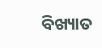ବିଖ୍ୟାତ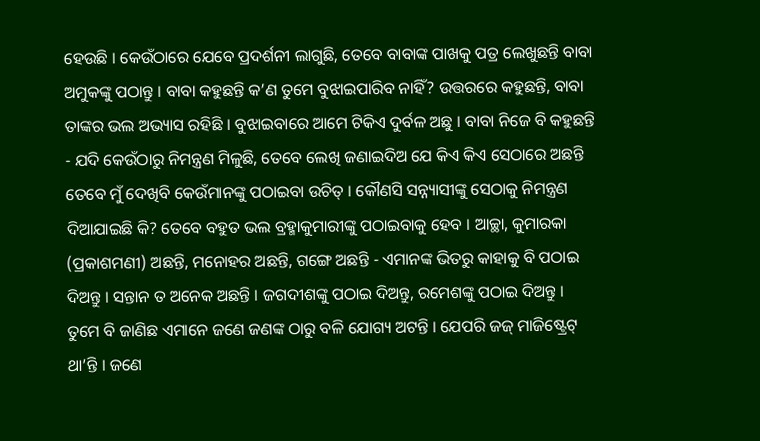ହେଉଛି । କେଉଁଠାରେ ଯେବେ ପ୍ରଦର୍ଶନୀ ଲାଗୁଛି, ତେବେ ବାବାଙ୍କ ପାଖକୁ ପତ୍ର ଲେଖୁଛନ୍ତି ବାବା ଅମୁକଙ୍କୁ ପଠାନ୍ତୁ । ବାବା କହୁଛନ୍ତି କ’ଣ ତୁମେ ବୁଝାଇପାରିବ ନାହିଁ? ଉତ୍ତରରେ କହୁଛନ୍ତି, ବାବା ତାଙ୍କର ଭଲ ଅଭ୍ୟାସ ରହିଛି । ବୁଝାଇବାରେ ଆମେ ଟିକିଏ ଦୁର୍ବଳ ଅଛୁ । ବାବା ନିଜେ ବି କହୁଛନ୍ତି - ଯଦି କେଉଁଠାରୁ ନିମନ୍ତ୍ରଣ ମିଳୁଛି, ତେବେ ଲେଖି ଜଣାଇଦିଅ ଯେ କିଏ କିଏ ସେଠାରେ ଅଛନ୍ତି ତେବେ ମୁଁ ଦେଖିବି କେଉଁମାନଙ୍କୁ ପଠାଇବା ଉଚିତ୍ । କୌଣସି ସନ୍ନ୍ୟାସୀଙ୍କୁ ସେଠାକୁ ନିମନ୍ତ୍ରଣ ଦିଆଯାଇଛି କି? ତେବେ ବହୁତ ଭଲ ବ୍ରହ୍ମାକୁମାରୀଙ୍କୁ ପଠାଇବାକୁ ହେବ । ଆଚ୍ଛା, କୁମାରକା (ପ୍ରକାଶମଣୀ) ଅଛନ୍ତି, ମନୋହର ଅଛନ୍ତି, ଗଙ୍ଗେ ଅଛନ୍ତି - ଏମାନଙ୍କ ଭିତରୁ କାହାକୁ ବି ପଠାଇ ଦିଅନ୍ତୁ । ସନ୍ତାନ ତ ଅନେକ ଅଛନ୍ତି । ଜଗଦୀଶଙ୍କୁ ପଠାଇ ଦିଅନ୍ତୁ, ରମେଶଙ୍କୁ ପଠାଇ ଦିଅନ୍ତୁ । ତୁମେ ବି ଜାଣିଛ ଏମାନେ ଜଣେ ଜଣଙ୍କ ଠାରୁ ବଳି ଯୋଗ୍ୟ ଅଟନ୍ତି । ଯେପରି ଜଜ୍ ମାଜିଷ୍ଟ୍ରେଟ୍ ଥା’ନ୍ତି । ଜଣେ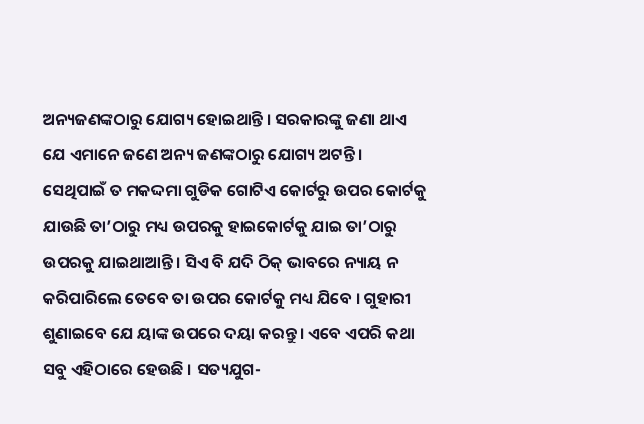ଅନ୍ୟଜଣଙ୍କଠାରୁ ଯୋଗ୍ୟ ହୋଇଥାନ୍ତି । ସରକାରଙ୍କୁ ଜଣା ଥାଏ ଯେ ଏମାନେ ଜଣେ ଅନ୍ୟ ଜଣଙ୍କଠାରୁ ଯୋଗ୍ୟ ଅଟନ୍ତି । ସେଥିପାଇଁ ତ ମକଦ୍ଦମା ଗୁଡିକ ଗୋଟିଏ କୋର୍ଟରୁ ଉପର କୋର୍ଟକୁ ଯାଉଛି ତା’ଠାରୁ ମଧ୍ୟ ଉପରକୁ ହାଇକୋର୍ଟକୁ ଯାଇ ତା’ଠାରୁ ଉପରକୁ ଯାଇଥାଆନ୍ତି । ସିଏ ବି ଯଦି ଠିକ୍ ଭାବରେ ନ୍ୟାୟ ନ କରିପାରିଲେ ତେବେ ତା ଉପର କୋର୍ଟକୁ ମଧ୍ୟ ଯିବେ । ଗୁହାରୀ ଶୁଣାଇବେ ଯେ ୟାଙ୍କ ଉପରେ ଦୟା କରନ୍ତୁ । ଏବେ ଏପରି କଥା ସବୁ ଏହିଠାରେ ହେଉଛି । ସତ୍ୟଯୁଗ-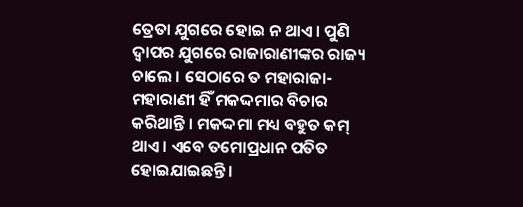ତ୍ରେତା ଯୁଗରେ ହୋଇ ନ ଥାଏ । ପୁଣି ଦ୍ୱାପର ଯୁଗରେ ରାଜାରାଣୀଙ୍କର ରାଜ୍ୟ ଚାଲେ । ସେଠାରେ ତ ମହାରାଜା-ମହାରାଣୀ ହିଁ ମକଦ୍ଦମାର ବିଚାର କରିଥାନ୍ତି । ମକଦ୍ଦମା ମଧ୍ୟ ବହୁତ କମ୍ ଥାଏ । ଏବେ ତମୋପ୍ରଧାନ ପତିତ ହୋଇଯାଇଛନ୍ତି ।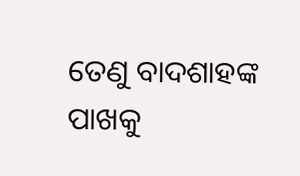ତେଣୁ ବାଦଶାହଙ୍କ ପାଖକୁ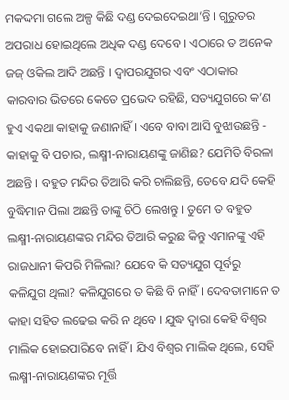ମକଦ୍ଦମା ଗଲେ ଅଳ୍ପ କିଛି ଦଣ୍ଡ ଦେଇଦେଇଥା’ନ୍ତି । ଗୁରୁତର ଅପରାଧ ହୋଇଥିଲେ ଅଧିକ ଦଣ୍ଡ ଦେବେ । ଏଠାରେ ତ ଅନେକ ଜଜ୍ ଓକିଲ ଆଦି ଅଛନ୍ତି । ଦ୍ୱାପରଯୁଗର ଏବଂ ଏଠାକାର କାରବାର ଭିତରେ କେତେ ପ୍ରଭେଦ ରହିଛି, ସତ୍ୟଯୁଗରେ କ’ଣ ହୁଏ ଏକଥା କାହାକୁ ଜଣାନାହିଁ । ଏବେ ବାବା ଆସି ବୁଝାଉଛନ୍ତି - କାହାକୁ ବି ପଚାର, ଲକ୍ଷ୍ମୀ-ନାରାୟଣଙ୍କୁ ଜାଣିଛ? ଯେମିତି ବିରଳା ଅଛନ୍ତି । ବହୁତ ମନ୍ଦିର ତିଆରି କରି ଚାଲିଛନ୍ତି, ତେବେ ଯଦି କେହି ବୁଦ୍ଧିମାନ ପିଲା ଅଛନ୍ତି ତାଙ୍କୁ ଚିଠି ଲେଖନ୍ତୁ । ତୁମେ ତ ବହୁତ ଲକ୍ଷ୍ମୀ-ନାରାୟଣଙ୍କର ମନ୍ଦିର ତିଆରି କରୁଛ କିନ୍ତୁ ଏମାନଙ୍କୁ ଏହି ରାଜଧାନୀ କିପରି ମିଳିଲା? ଯେବେ କି ସତ୍ୟଯୁଗ ପୂର୍ବରୁ କଳିଯୁଗ ଥିଲା? କଳିଯୁଗରେ ତ କିଛି ବି ନାହିଁ । ଦେବତାମାନେ ତ କାହା ସହିତ ଲଢେଇ କରି ନ ଥିବେ । ଯୁଦ୍ଧ ଦ୍ୱାରା କେହି ବିଶ୍ୱର ମାଲିକ ହୋଇପାରିବେ ନାହିଁ । ଯିଏ ବିଶ୍ୱର ମାଲିକ ଥିଲେ, ସେହି ଲକ୍ଷ୍ମୀ-ନାରାୟଣଙ୍କର ମୂର୍ତ୍ତି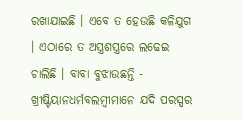ରଖାଯାଇଛି । ଏବେ ତ ହେଉଛି କଳିଯୁଗ । ଏଠାରେ ତ ଅସ୍ତ୍ରଶସ୍ତ୍ରରେ ଲଢେଇ ଚାଲିଛି । ବାବା ବୁଝାଉଛନ୍ତି - ଖ୍ରୀଷ୍ଟିୟାନଧର୍ମବଲମ୍ବୀମାନେ ଯଦି ପରସ୍ପର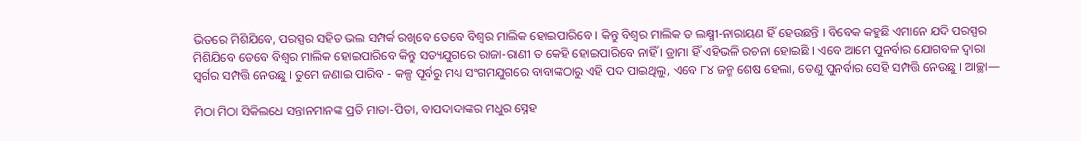ଭିତରେ ମିଶିଯିବେ, ପରସ୍ପର ସହିତ ଭଲ ସମ୍ପର୍କ ରଖିବେ ତେବେ ବିଶ୍ୱର ମାଲିକ ହୋଇପାରିବେ । କିନ୍ତୁ ବିଶ୍ୱର ମାଲିକ ତ ଲକ୍ଷ୍ମୀ-ନାରାୟଣ ହିଁ ହେଉଛନ୍ତି । ବିବେକ କହୁଛି ଏମାନେ ଯଦି ପରସ୍ପର ମିଶିଯିବେ ତେବେ ବିଶ୍ୱର ମାଲିକ ହୋଇପାରିବେ କିନ୍ତୁ ସତ୍ୟଯୁଗରେ ରାଜା-ରାଣୀ ତ କେହି ହୋଇପାରିବେ ନାହିଁ । ଡ୍ରାମା ହିଁ ଏହିଭଳି ରଚନା ହୋଇଛି । ଏବେ ଆମେ ପୁନର୍ବାର ଯୋଗବଳ ଦ୍ୱାରା ସ୍ୱର୍ଗର ସମ୍ପତ୍ତି ନେଉଛୁ । ତୁମେ ଜଣାଇ ପାରିବ - କଳ୍ପ ପୂର୍ବରୁ ମଧ୍ୟ ସଂଗମଯୁଗରେ ବାବାଙ୍କଠାରୁ ଏହି ପଦ ପାଇଥିଲୁ, ଏବେ ୮୪ ଜନ୍ମ ଶେଷ ହେଲା, ତେଣୁ ପୁନର୍ବାର ସେହି ସମ୍ପତ୍ତି ନେଉଛୁ । ଆଚ୍ଛା—

ମିଠା ମିଠା ସିକିଲଧେ ସନ୍ତାନମାନଙ୍କ ପ୍ରତି ମାତା-ପିତା, ବାପଦାଦାଙ୍କର ମଧୁର ସ୍ନେହ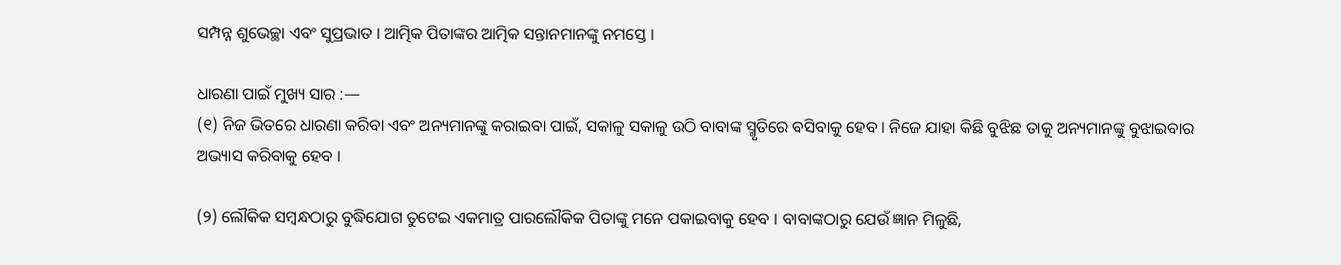ସମ୍ପନ୍ନ ଶୁଭେଚ୍ଛା ଏବଂ ସୁପ୍ରଭାତ । ଆତ୍ମିକ ପିତାଙ୍କର ଆତ୍ମିକ ସନ୍ତାନମାନଙ୍କୁ ନମସ୍ତେ ।

ଧାରଣା ପାଇଁ ମୁଖ୍ୟ ସାର :—
(୧) ନିଜ ଭିତରେ ଧାରଣା କରିବା ଏବଂ ଅନ୍ୟମାନଙ୍କୁ କରାଇବା ପାଇଁ, ସକାଳୁ ସକାଳୁ ଉଠି ବାବାଙ୍କ ସ୍ମୃତିରେ ବସିବାକୁ ହେବ । ନିଜେ ଯାହା କିଛି ବୁଝିଛ ତାକୁ ଅନ୍ୟମାନଙ୍କୁ ବୁଝାଇବାର ଅଭ୍ୟାସ କରିବାକୁ ହେବ ।

(୨) ଲୌକିକ ସମ୍ବନ୍ଧଠାରୁ ବୁଦ୍ଧିଯୋଗ ତୁଟେଇ ଏକମାତ୍ର ପାରଲୌକିକ ପିତାଙ୍କୁ ମନେ ପକାଇବାକୁ ହେବ । ବାବାଙ୍କଠାରୁ ଯେଉଁ ଜ୍ଞାନ ମିଳୁଛି,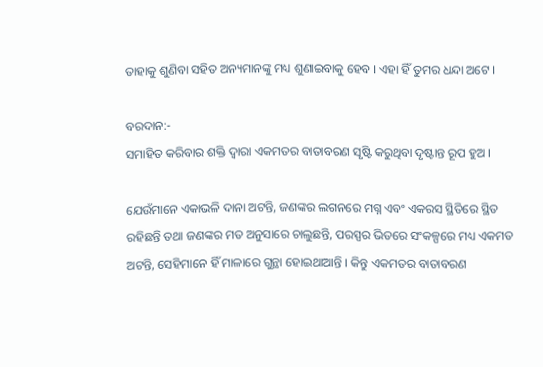ତାହାକୁ ଶୁଣିବା ସହିତ ଅନ୍ୟମାନଙ୍କୁ ମଧ୍ୟ ଶୁଣାଇବାକୁ ହେବ । ଏହା ହିଁ ତୁମର ଧନ୍ଦା ଅଟେ ।

ବରଦାନ:-
ସମାହିତ କରିବାର ଶକ୍ତି ଦ୍ୱାରା ଏକମତର ବାତାବରଣ ସୃଷ୍ଟି କରୁଥିବା ଦୃଷ୍ଟାନ୍ତ ରୂପ ହୁଅ ।

ଯେଉଁମାନେ ଏକାଭଳି ଦାନା ଅଟନ୍ତି, ଜଣଙ୍କର ଲଗନରେ ମଗ୍ନ ଏବଂ ଏକରସ ସ୍ଥିତିରେ ସ୍ଥିତ ରହିଛନ୍ତି ତଥା ଜଣଙ୍କର ମତ ଅନୁସାରେ ଚାଲୁଛନ୍ତି, ପରସ୍ପର ଭିତରେ ସଂକଳ୍ପରେ ମଧ୍ୟ ଏକମତ ଅଟନ୍ତି, ସେହିମାନେ ହିଁ ମାଳାରେ ଗୁନ୍ଥା ହୋଇଥାଆନ୍ତି । କିନ୍ତୁ ଏକମତର ବାତାବରଣ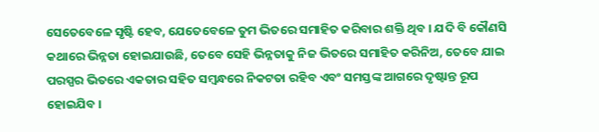ସେତେବେଳେ ସୃଷ୍ଟି ହେବ, ଯେତେବେଳେ ତୁମ ଭିତରେ ସମାହିତ କରିବାର ଶକ୍ତି ଥିବ । ଯଦି ବି କୌଣସି କଥାରେ ଭିନ୍ନତା ହୋଇଯାଉଛି, ତେବେ ସେହି ଭିନ୍ନତାକୁ ନିଜ ଭିତରେ ସମାହିତ କରିନିଅ, ତେବେ ଯାଇ ପରସ୍ପର ଭିତରେ ଏକତାର ସହିତ ସମ୍ବନ୍ଧରେ ନିକଟତା ରହିବ ଏବଂ ସମସ୍ତଙ୍କ ଆଗରେ ଦୃଷ୍ଟାନ୍ତ ରୂପ ହୋଇଯିବ ।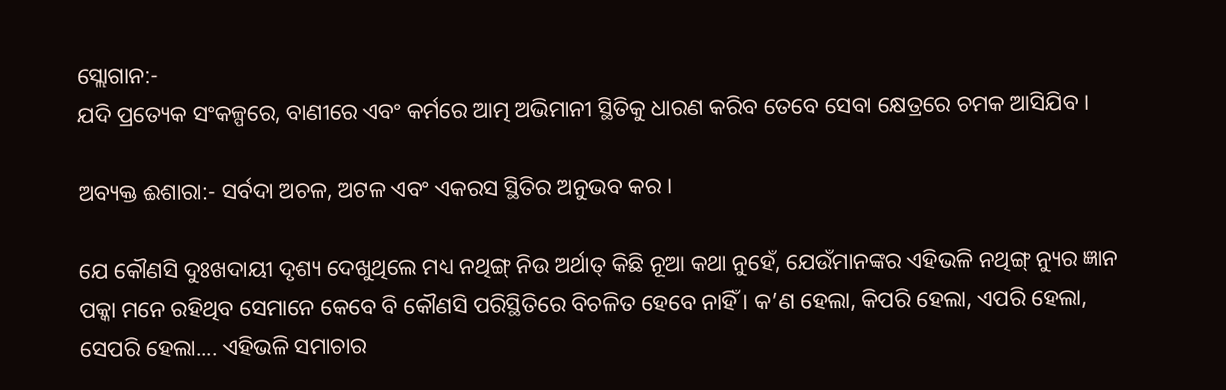ସ୍ଲୋଗାନ:-
ଯଦି ପ୍ରତ୍ୟେକ ସଂକଳ୍ପରେ, ବାଣୀରେ ଏବଂ କର୍ମରେ ଆତ୍ମ ଅଭିମାନୀ ସ୍ଥିତିକୁ ଧାରଣ କରିବ ତେବେ ସେବା କ୍ଷେତ୍ରରେ ଚମକ ଆସିଯିବ ।

ଅବ୍ୟକ୍ତ ଈଶାରା:- ସର୍ବଦା ଅଚଳ, ଅଟଳ ଏବଂ ଏକରସ ସ୍ଥିତିର ଅନୁଭବ କର ।

ଯେ କୌଣସି ଦୁଃଖଦାୟୀ ଦୃଶ୍ୟ ଦେଖୁଥିଲେ ମଧ୍ୟ ନଥିଙ୍ଗ୍ ନିଉ ଅର୍ଥାତ୍ କିଛି ନୂଆ କଥା ନୁହେଁ, ଯେଉଁମାନଙ୍କର ଏହିଭଳି ନଥିଙ୍ଗ୍ ନ୍ୟୁର ଜ୍ଞାନ ପକ୍କା ମନେ ରହିଥିବ ସେମାନେ କେବେ ବି କୌଣସି ପରିସ୍ଥିତିରେ ବିଚଳିତ ହେବେ ନାହିଁ । କ’ଣ ହେଲା, କିପରି ହେଲା, ଏପରି ହେଲା, ସେପରି ହେଲା.... ଏହିଭଳି ସମାଚାର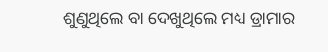ଶୁଣୁଥିଲେ ବା ଦେଖୁଥିଲେ ମଧ୍ୟ ଡ୍ରାମାର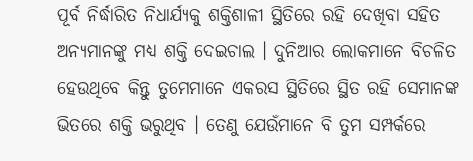ପୂର୍ବ ନିର୍ଦ୍ଧାରିତ ନିଧାର୍ଯ୍ୟକୁ ଶକ୍ତିଶାଳୀ ସ୍ଥିତିରେ ରହି ଦେଖିବା ସହିତ ଅନ୍ୟମାନଙ୍କୁ ମଧ୍ୟ ଶକ୍ତି ଦେଇଚାଲ । ଦୁନିଆର ଲୋକମାନେ ବିଚଳିତ ହେଉଥିବେ କିନ୍ତୁ ତୁମେମାନେ ଏକରସ ସ୍ଥିତିରେ ସ୍ଥିତ ରହି ସେମାନଙ୍କ ଭିତରେ ଶକ୍ତି ଭରୁଥିବ । ତେଣୁ ଯେଉଁମାନେ ବି ତୁମ ସମ୍ପର୍କରେ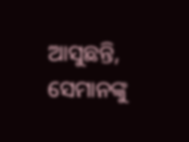ଆସୁଛନ୍ତି, ସେମାନଙ୍କୁ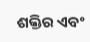ଶକ୍ତିର ଏବଂ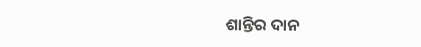ଶାନ୍ତିର ଦାନ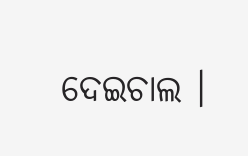ଦେଇଚାଲ ।